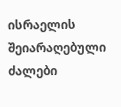ისრაელის შეიარაღებული ძალები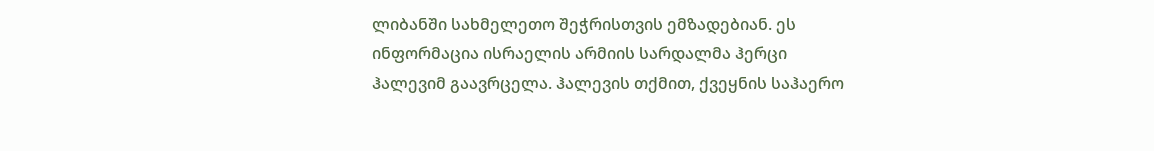ლიბანში სახმელეთო შეჭრისთვის ემზადებიან. ეს ინფორმაცია ისრაელის არმიის სარდალმა ჰერცი ჰალევიმ გაავრცელა. ჰალევის თქმით, ქვეყნის საჰაერო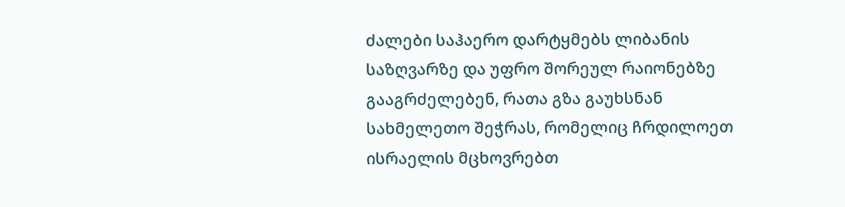ძალები საჰაერო დარტყმებს ლიბანის საზღვარზე და უფრო შორეულ რაიონებზე გააგრძელებენ, რათა გზა გაუხსნან სახმელეთო შეჭრას, რომელიც ჩრდილოეთ ისრაელის მცხოვრებთ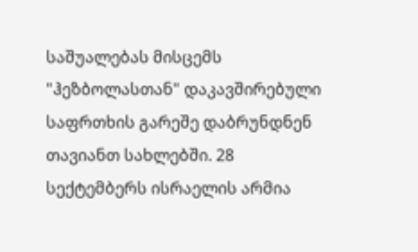საშუალებას მისცემს "ჰეზბოლასთან" დაკავშირებული საფრთხის გარეშე დაბრუნდნენ თავიანთ სახლებში. 28 სექტემბერს ისრაელის არმია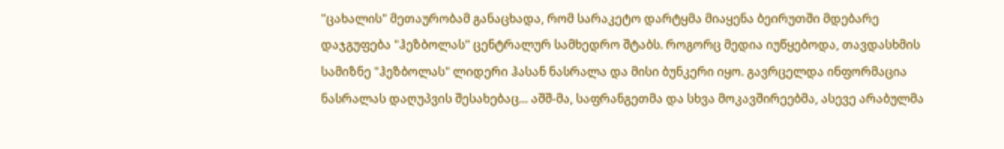"ცახალის" მეთაურობამ განაცხადა, რომ სარაკეტო დარტყმა მიაყენა ბეირუთში მდებარე დაჯგუფება "ჰეზბოლას" ცენტრალურ სამხედრო შტაბს. როგორც მედია იუწყებოდა, თავდასხმის სამიზნე "ჰეზბოლას" ლიდერი ჰასან ნასრალა და მისი ბუნკერი იყო. გავრცელდა ინფორმაცია ნასრალას დაღუპვის შესახებაც... აშშ-მა, საფრანგეთმა და სხვა მოკავშირეებმა, ასევე არაბულმა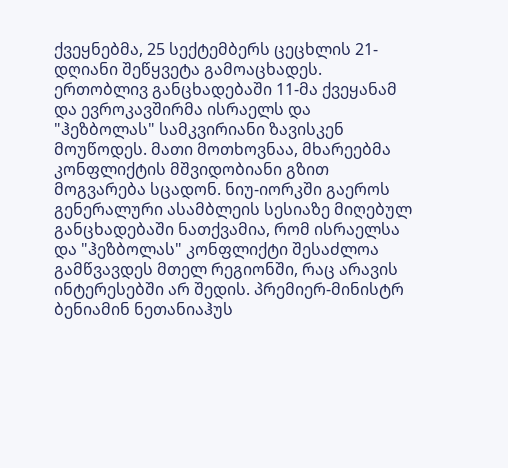ქვეყნებმა, 25 სექტემბერს ცეცხლის 21-დღიანი შეწყვეტა გამოაცხადეს. ერთობლივ განცხადებაში 11-მა ქვეყანამ და ევროკავშირმა ისრაელს და "ჰეზბოლას" სამკვირიანი ზავისკენ მოუწოდეს. მათი მოთხოვნაა, მხარეებმა კონფლიქტის მშვიდობიანი გზით მოგვარება სცადონ. ნიუ-იორკში გაეროს გენერალური ასამბლეის სესიაზე მიღებულ განცხადებაში ნათქვამია, რომ ისრაელსა და "ჰეზბოლას" კონფლიქტი შესაძლოა გამწვავდეს მთელ რეგიონში, რაც არავის ინტერესებში არ შედის. პრემიერ-მინისტრ ბენიამინ ნეთანიაჰუს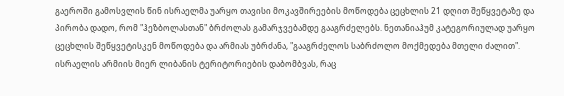გაეროში გამოსვლის წინ ისრაელმა უარყო თავისი მოკავშირეების მოწოდება ცეცხლის 21 დღით შეწყვეტაზე და პირობა დადო, რომ "ჰეზბოლასთან" ბრძოლას გამარჯვებამდე გააგრძელებს. ნეთანიაჰუმ კატეგორიულად უარყო ცეცხლის შეწყვეტისკენ მოწოდება და არმიას უბრძანა, "გააგრძელოს საბრძოლო მოქმედება მთელი ძალით". ისრაელის არმიის მიერ ლიბანის ტერიტორიების დაბომბვას, რაც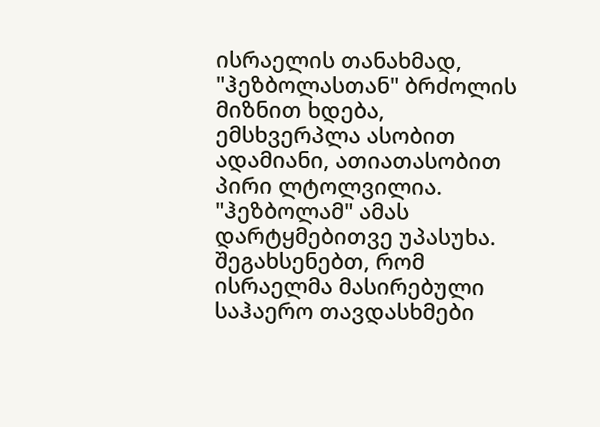ისრაელის თანახმად, "ჰეზბოლასთან" ბრძოლის მიზნით ხდება, ემსხვერპლა ასობით ადამიანი, ათიათასობით პირი ლტოლვილია. "ჰეზბოლამ" ამას დარტყმებითვე უპასუხა. შეგახსენებთ, რომ ისრაელმა მასირებული საჰაერო თავდასხმები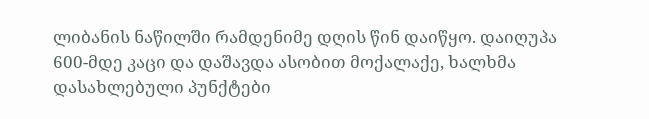ლიბანის ნაწილში რამდენიმე დღის წინ დაიწყო. დაიღუპა 600-მდე კაცი და დაშავდა ასობით მოქალაქე, ხალხმა დასახლებული პუნქტები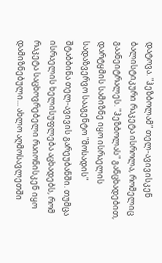დატოვა. "ჰეზბოლამ" თელ-ავივისკენ ბალისტიკური რაკეტა ისროლა, რომელიც გაანეიტრალეს. "ჰეზბოლას" განცხადებით, დარტყმის სამიზნე იყო ისრაელის სადაზვერვო სააგენტო "მოსადის" შტაბბინა თელ-ავივის გარეუბანში. თუმცა ისრაელის ხელისუფლება აცხადებს, რომ რაკეტა საცხოვრებელი რაიონისკენ იყო დამიზნებული... ახლო აღმოსავლეთში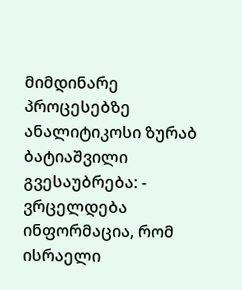მიმდინარე პროცესებზე ანალიტიკოსი ზურაბ ბატიაშვილი გვესაუბრება: - ვრცელდება ინფორმაცია, რომ ისრაელი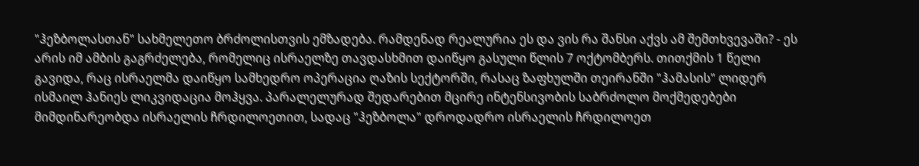"ჰეზბოლასთან" სახმელეთო ბრძოლისთვის ემზადება. რამდენად რეალურია ეს და ვის რა შანსი აქვს ამ შემთხვევაში? - ეს არის იმ ამბის გაგრძელება, რომელიც ისრაელზე თავდასხმით დაიწყო გასული წლის 7 ოქტომბერს. თითქმის 1 წელი გავიდა, რაც ისრაელმა დაიწყო სამხედრო ოპერაცია ღაზის სექტორში, რასაც ზაფხულში თეირანში "ჰამასის" ლიდერ ისმაილ ჰანიეს ლიკვიდაცია მოჰყვა. პარალელურად შედარებით მცირე ინტენსივობის საბრძოლო მოქმედებები მიმდინარეობდა ისრაელის ჩრდილოეთით, სადაც "ჰეზბოლა" დროდადრო ისრაელის ჩრდილოეთ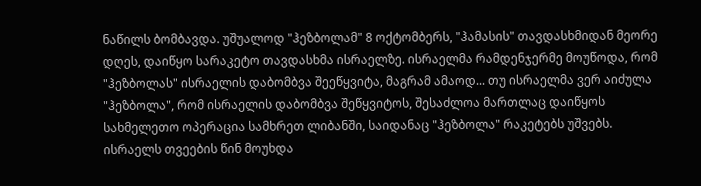ნაწილს ბომბავდა. უშუალოდ "ჰეზბოლამ" 8 ოქტომბერს, "ჰამასის" თავდასხმიდან მეორე დღეს, დაიწყო სარაკეტო თავდასხმა ისრაელზე. ისრაელმა რამდენჯერმე მოუწოდა, რომ "ჰეზბოლას" ისრაელის დაბომბვა შეეწყვიტა, მაგრამ ამაოდ... თუ ისრაელმა ვერ აიძულა "ჰეზბოლა", რომ ისრაელის დაბომბვა შეწყვიტოს, შესაძლოა მართლაც დაიწყოს სახმელეთო ოპერაცია სამხრეთ ლიბანში, საიდანაც "ჰეზბოლა" რაკეტებს უშვებს. ისრაელს თვეების წინ მოუხდა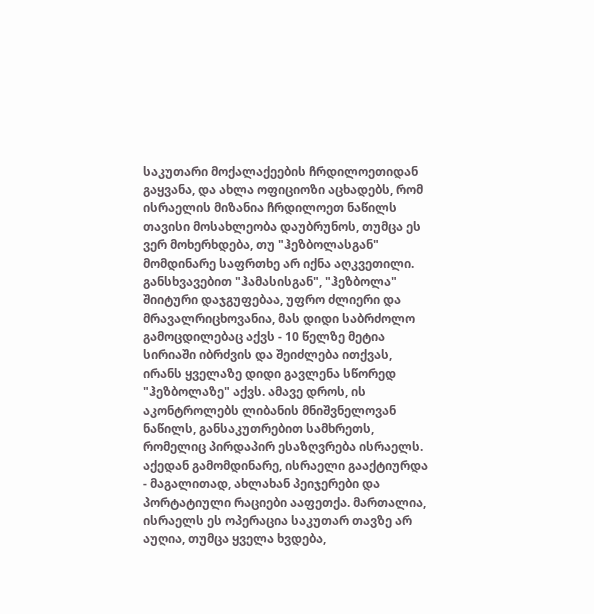საკუთარი მოქალაქეების ჩრდილოეთიდან გაყვანა, და ახლა ოფიციოზი აცხადებს, რომ ისრაელის მიზანია ჩრდილოეთ ნაწილს თავისი მოსახლეობა დაუბრუნოს, თუმცა ეს ვერ მოხერხდება, თუ "ჰეზბოლასგან" მომდინარე საფრთხე არ იქნა აღკვეთილი. განსხვავებით "ჰამასისგან", "ჰეზბოლა" შიიტური დაჯგუფებაა, უფრო ძლიერი და მრავალრიცხოვანია, მას დიდი საბრძოლო გამოცდილებაც აქვს - 10 წელზე მეტია სირიაში იბრძვის და შეიძლება ითქვას, ირანს ყველაზე დიდი გავლენა სწორედ "ჰეზბოლაზე" აქვს. ამავე დროს, ის აკონტროლებს ლიბანის მნიშვნელოვან ნაწილს, განსაკუთრებით სამხრეთს, რომელიც პირდაპირ ესაზღვრება ისრაელს. აქედან გამომდინარე, ისრაელი გააქტიურდა - მაგალითად, ახლახან პეიჯერები და პორტატიული რაციები ააფეთქა. მართალია, ისრაელს ეს ოპერაცია საკუთარ თავზე არ აუღია, თუმცა ყველა ხვდება,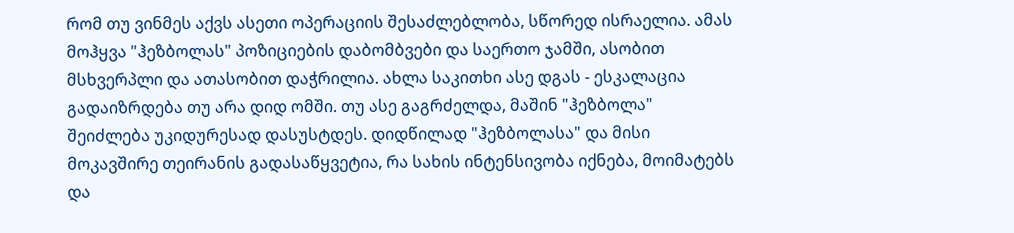რომ თუ ვინმეს აქვს ასეთი ოპერაციის შესაძლებლობა, სწორედ ისრაელია. ამას მოჰყვა "ჰეზბოლას" პოზიციების დაბომბვები და საერთო ჯამში, ასობით მსხვერპლი და ათასობით დაჭრილია. ახლა საკითხი ასე დგას - ესკალაცია გადაიზრდება თუ არა დიდ ომში. თუ ასე გაგრძელდა, მაშინ "ჰეზბოლა" შეიძლება უკიდურესად დასუსტდეს. დიდწილად "ჰეზბოლასა" და მისი მოკავშირე თეირანის გადასაწყვეტია, რა სახის ინტენსივობა იქნება, მოიმატებს და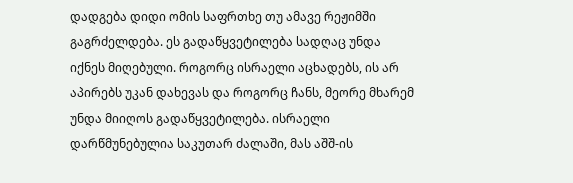დადგება დიდი ომის საფრთხე თუ ამავე რეჟიმში გაგრძელდება. ეს გადაწყვეტილება სადღაც უნდა იქნეს მიღებული. როგორც ისრაელი აცხადებს, ის არ აპირებს უკან დახევას და როგორც ჩანს, მეორე მხარემ უნდა მიიღოს გადაწყვეტილება. ისრაელი დარწმუნებულია საკუთარ ძალაში, მას აშშ-ის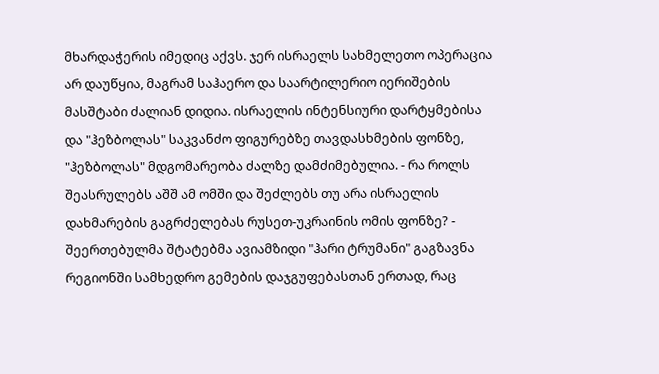მხარდაჭერის იმედიც აქვს. ჯერ ისრაელს სახმელეთო ოპერაცია არ დაუწყია, მაგრამ საჰაერო და საარტილერიო იერიშების მასშტაბი ძალიან დიდია. ისრაელის ინტენსიური დარტყმებისა და "ჰეზბოლას" საკვანძო ფიგურებზე თავდასხმების ფონზე, "ჰეზბოლას" მდგომარეობა ძალზე დამძიმებულია. - რა როლს შეასრულებს აშშ ამ ომში და შეძლებს თუ არა ისრაელის დახმარების გაგრძელებას რუსეთ-უკრაინის ომის ფონზე? - შეერთებულმა შტატებმა ავიამზიდი "ჰარი ტრუმანი" გაგზავნა რეგიონში სამხედრო გემების დაჯგუფებასთან ერთად, რაც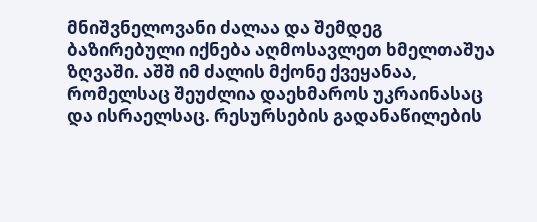მნიშვნელოვანი ძალაა და შემდეგ ბაზირებული იქნება აღმოსავლეთ ხმელთაშუა ზღვაში. აშშ იმ ძალის მქონე ქვეყანაა, რომელსაც შეუძლია დაეხმაროს უკრაინასაც და ისრაელსაც. რესურსების გადანაწილების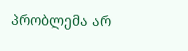პრობლემა არ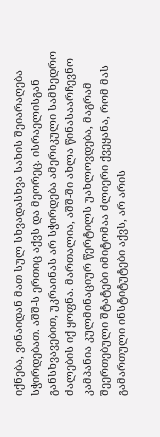იქნება, ვინაიდან მათ სულ სხვადასხვა სახის შეიარაღება სჭირდებათ. აშშ-ს ერთიც აქვს და მეორეც. ისრაელისგან განსხვავებით, უკრაინას არ სჭირდება ამერიკული სამხედრო ძალების იქ ყოფნა. მართალია, აშშ-ში ახლა წინასაარჩევნო კამპანია კულმინაციურ წერტილს უახლოვდება, მაგრამ შეერთებული შტატები იმიტომაა ძლიერი ქვეყანა, რომ მას გამართული ინსტიტუტები აქვს, არ არის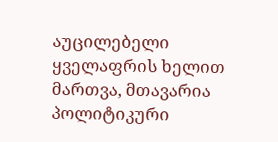აუცილებელი ყველაფრის ხელით მართვა, მთავარია პოლიტიკური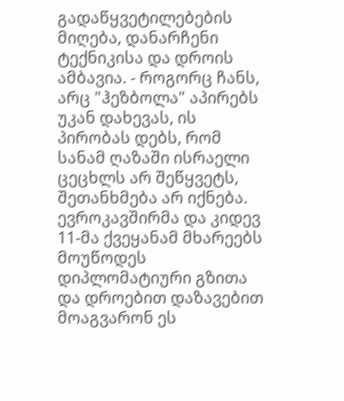გადაწყვეტილებების მიღება, დანარჩენი ტექნიკისა და დროის ამბავია. - როგორც ჩანს, არც "ჰეზბოლა" აპირებს უკან დახევას, ის პირობას დებს, რომ სანამ ღაზაში ისრაელი ცეცხლს არ შეწყვეტს, შეთანხმება არ იქნება. ევროკავშირმა და კიდევ 11-მა ქვეყანამ მხარეებს მოუწოდეს დიპლომატიური გზითა და დროებით დაზავებით მოაგვარონ ეს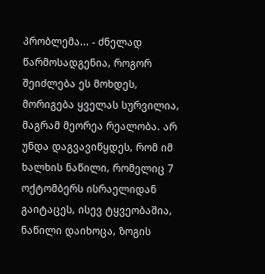პრობლემა... - ძნელად წარმოსადგენია, როგორ შეიძლება ეს მოხდეს, მორიგება ყველას სურვილია, მაგრამ მეორეა რეალობა. არ უნდა დაგვავიწყდეს, რომ იმ ხალხის ნაწილი, რომელიც 7 ოქტომბერს ისრაელიდან გაიტაცეს, ისევ ტყვეობაშია, ნაწილი დაიხოცა, ზოგის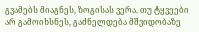გვამებს მიაგნეს, ზოგისას ვერა. თუ ტყვეები არ გამოიხსნეს, გაძნელდება მშვიდობაზე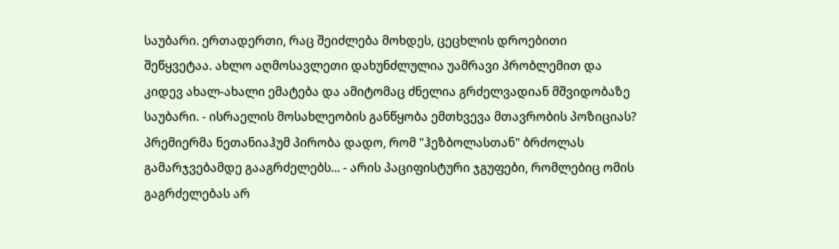საუბარი. ერთადერთი, რაც შეიძლება მოხდეს, ცეცხლის დროებითი შეწყვეტაა. ახლო აღმოსავლეთი დახუნძლულია უამრავი პრობლემით და კიდევ ახალ-ახალი ემატება და ამიტომაც ძნელია გრძელვადიან მშვიდობაზე საუბარი. - ისრაელის მოსახლეობის განწყობა ემთხვევა მთავრობის პოზიციას? პრემიერმა ნეთანიაჰუმ პირობა დადო, რომ "ჰეზბოლასთან" ბრძოლას გამარჯვებამდე გააგრძელებს... - არის პაციფისტური ჯგუფები, რომლებიც ომის გაგრძელებას არ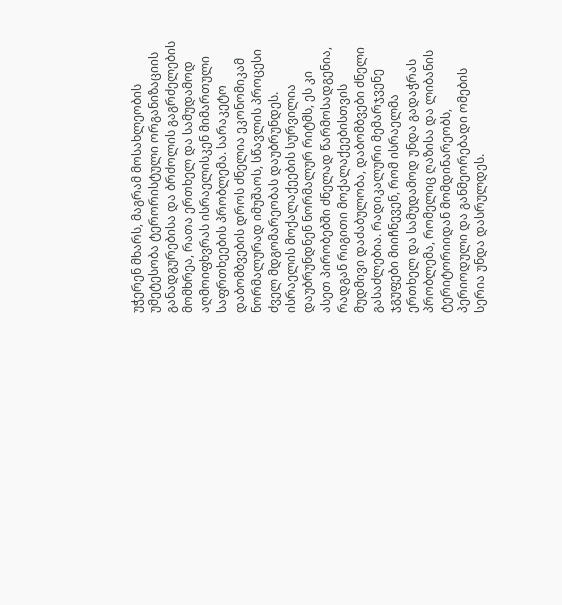უჭერენ მხარს, მაგრამ მოსახლეობის უმეტესობა ტერორისტული ორგანიზაციის განადგურებისა და ბრძოლის გაგრძელების მომხრეა, რათა ერთხელ და სამუდამოდ აღმოიფხვრას ისრაელისკენ მიმართული საფრთხეების პრობლემა. სარაკეტო დაბომბვების დროს ძნელია ეკონომიკამ ნორმალურად იმუშაოს, სწავლის პროცესი ძველ მდგომარეობას დაუბრუნდეს. ისრაელის მოქალაქეების სურვილია დაუბრუნდნენ ნორმალურ რიტმს, ეს კი ასეთ პირობებში ძნელად წარმოსადგენია, რადგან რიგითი მოქალაქეებისთვის მუდმივი დაძაბულობა, დაბომბვები ძნელი გასაძლებია. რადიკალური მემარჯვენე ჯგუფები მიიჩნევენ, რომ ისრაელმა ერთხელ და სამუდამოდ უნდა გადაჭრას პრობლემა, რომელიც ღაზისა და ლიბანის ტერიტორიიდან მომდინარეობს, პერიოდული და განმეორებადი ომების სერია უნდა დასრულდეს.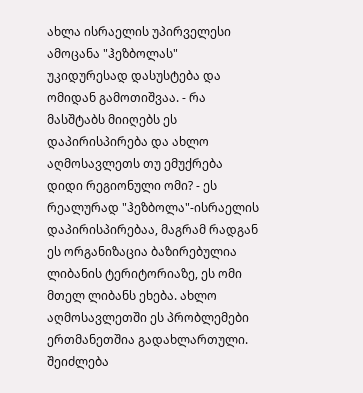ახლა ისრაელის უპირველესი ამოცანა "ჰეზბოლას" უკიდურესად დასუსტება და ომიდან გამოთიშვაა. - რა მასშტაბს მიიღებს ეს დაპირისპირება და ახლო აღმოსავლეთს თუ ემუქრება დიდი რეგიონული ომი? - ეს რეალურად "ჰეზბოლა"-ისრაელის დაპირისპირებაა, მაგრამ რადგან ეს ორგანიზაცია ბაზირებულია ლიბანის ტერიტორიაზე, ეს ომი მთელ ლიბანს ეხება. ახლო აღმოსავლეთში ეს პრობლემები ერთმანეთშია გადახლართული. შეიძლება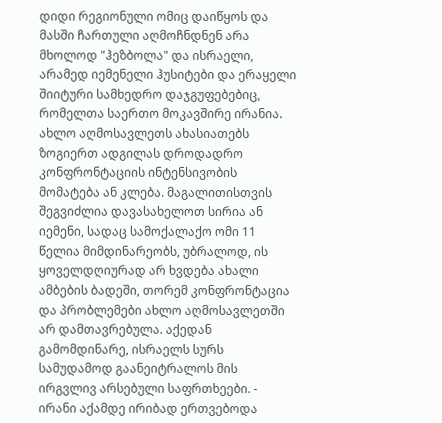დიდი რეგიონული ომიც დაიწყოს და მასში ჩართული აღმოჩნდნენ არა მხოლოდ "ჰეზბოლა" და ისრაელი, არამედ იემენელი ჰუსიტები და ერაყელი შიიტური სამხედრო დაჯგუფებებიც, რომელთა საერთო მოკავშირე ირანია. ახლო აღმოსავლეთს ახასიათებს ზოგიერთ ადგილას დროდადრო კონფრონტაციის ინტენსივობის მომატება ან კლება. მაგალითისთვის შეგვიძლია დავასახელოთ სირია ან იემენი, სადაც სამოქალაქო ომი 11 წელია მიმდინარეობს, უბრალოდ, ის ყოველდღიურად არ ხვდება ახალი ამბების ბადეში, თორემ კონფრონტაცია და პრობლემები ახლო აღმოსავლეთში არ დამთავრებულა. აქედან გამომდინარე, ისრაელს სურს სამუდამოდ გაანეიტრალოს მის ირგვლივ არსებული საფრთხეები. - ირანი აქამდე ირიბად ერთვებოდა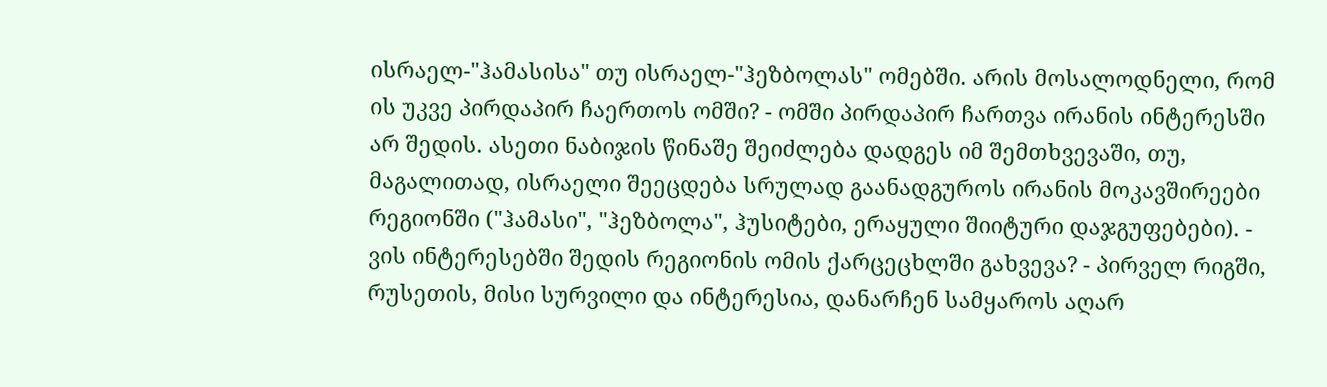ისრაელ-"ჰამასისა" თუ ისრაელ-"ჰეზბოლას" ომებში. არის მოსალოდნელი, რომ ის უკვე პირდაპირ ჩაერთოს ომში? - ომში პირდაპირ ჩართვა ირანის ინტერესში არ შედის. ასეთი ნაბიჯის წინაშე შეიძლება დადგეს იმ შემთხვევაში, თუ, მაგალითად, ისრაელი შეეცდება სრულად გაანადგუროს ირანის მოკავშირეები რეგიონში ("ჰამასი", "ჰეზბოლა", ჰუსიტები, ერაყული შიიტური დაჯგუფებები). - ვის ინტერესებში შედის რეგიონის ომის ქარცეცხლში გახვევა? - პირველ რიგში, რუსეთის, მისი სურვილი და ინტერესია, დანარჩენ სამყაროს აღარ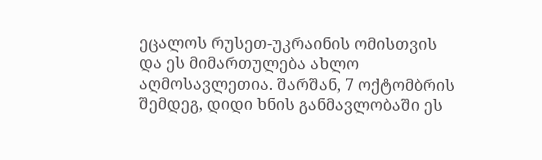ეცალოს რუსეთ-უკრაინის ომისთვის და ეს მიმართულება ახლო აღმოსავლეთია. შარშან, 7 ოქტომბრის შემდეგ, დიდი ხნის განმავლობაში ეს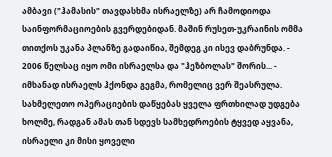ამბავი ("ჰამასის" თავდასხმა ისრაელზე) არ ჩამოდიოდა საინფორმაციოების გვერდებიდან. მაშინ რუსეთ-უკრაინის ომმა თითქოს უკანა პლანზე გადაიწია, შემდეგ კი ისევ დაბრუნდა. - 2006 წელსაც იყო ომი ისრაელსა და "ჰეზბოლას" შორის... - იმხანად ისრაელს ჰქონდა გეგმა, რომელიც ვერ შეასრულა. სახმელეთო ოპერაციების დაწყებას ყველა ფრთხილად უდგება ხოლმე, რადგან ამას თან სდევს სამხედროების ტყვედ აყვანა, ისრაელი კი მისი ყოველი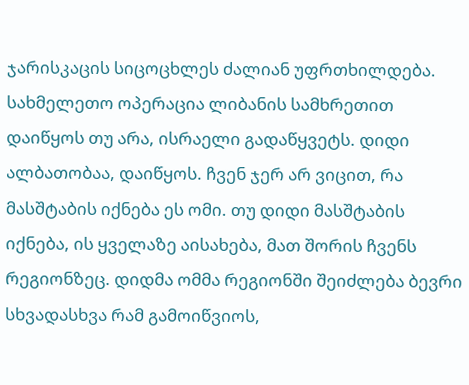ჯარისკაცის სიცოცხლეს ძალიან უფრთხილდება. სახმელეთო ოპერაცია ლიბანის სამხრეთით დაიწყოს თუ არა, ისრაელი გადაწყვეტს. დიდი ალბათობაა, დაიწყოს. ჩვენ ჯერ არ ვიცით, რა მასშტაბის იქნება ეს ომი. თუ დიდი მასშტაბის იქნება, ის ყველაზე აისახება, მათ შორის ჩვენს რეგიონზეც. დიდმა ომმა რეგიონში შეიძლება ბევრი სხვადასხვა რამ გამოიწვიოს,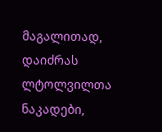მაგალითად, დაიძრას ლტოლვილთა ნაკადები,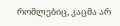რომლებიც, კაცმა არ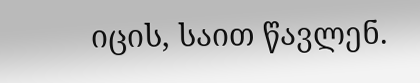იცის, საით წავლენ.